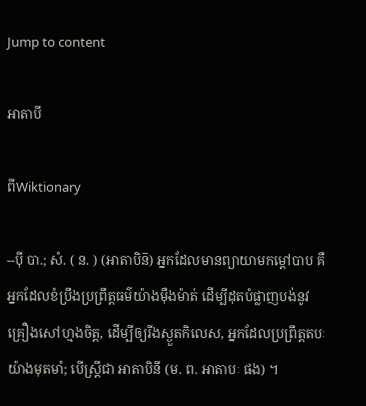Jump to content

អាតាបី

ពីWiktionary

--ប៉ី បា.; សំ. ( ន. ) (អាតាបិន៑) អ្នកដែលមានព្យាយាមកម្ដៅបាប គឺអ្នកដែលខំប្រឹងប្រព្រឹត្តធម៌យ៉ាងម៉ឺងម៉ាត់ ដើម្បីដុតបំផ្លាញបង់នូវគ្រឿងសៅហ្មងចិត្ត, ដើម្បីឲ្យរីងស្ងួតកិលេស, អ្នកដែលប្រព្រឹត្តតបៈយ៉ាងមុតមាំ; បើស្ត្រីជា អាតាបិនី (ម. ព. អាតាបៈ ផង) ។